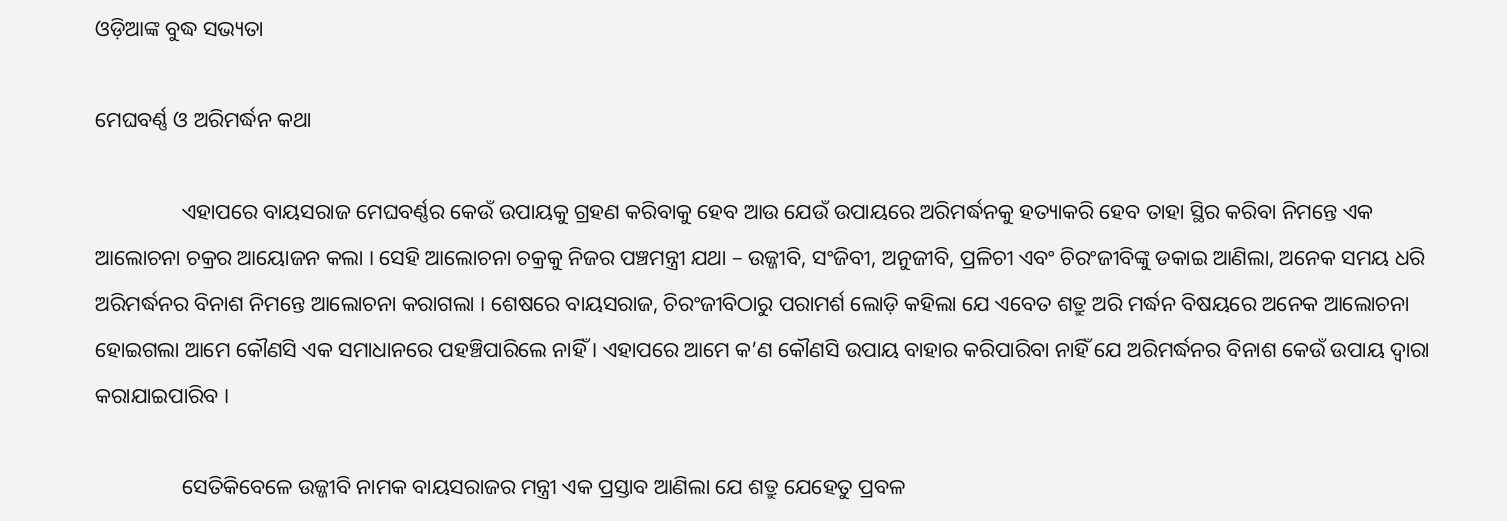ଓଡ଼ିଆଙ୍କ ବୁଦ୍ଧ ସଭ୍ୟତା

ମେଘବର୍ଣ୍ଣ ଓ ଅରିମର୍ଦ୍ଧନ କଥା

                ଏହାପରେ ବାୟସରାଜ ମେଘବର୍ଣ୍ଣର କେଉଁ ଉପାୟକୁ ଗ୍ରହଣ କରିବାକୁ ହେବ ଆଉ ଯେଉଁ ଉପାୟରେ ଅରିମର୍ଦ୍ଧନକୁ ହତ୍ୟାକରି ହେବ ତାହା ସ୍ଥିର କରିବା ନିମନ୍ତେ ଏକ ଆଲୋଚନା ଚକ୍ରର ଆୟୋଜନ କଲା । ସେହି ଆଲୋଚନା ଚକ୍ରକୁ ନିଜର ପଞ୍ଚମନ୍ତ୍ରୀ ଯଥା – ଉଜ୍ଜୀବି, ସଂଜିବୀ, ଅନୁଜୀବି, ପ୍ରଳିଚୀ ଏବଂ ଚିରଂଜୀବିଙ୍କୁ ଡକାଇ ଆଣିଲା, ଅନେକ ସମୟ ଧରି ଅରିମର୍ଦ୍ଧନର ବିନାଶ ନିମନ୍ତେ ଆଲୋଚନା କରାଗଲା । ଶେଷରେ ବାୟସରାଜ, ଚିରଂଜୀବିଠାରୁ ପରାମର୍ଶ ଲୋଡ଼ି କହିଲା ଯେ ଏବେତ ଶତ୍ରୁ ଅରି ମର୍ଦ୍ଧନ ବିଷୟରେ ଅନେକ ଆଲୋଚନା ହୋଇଗଲା ଆମେ କୌଣସି ଏକ ସମାଧାନରେ ପହଞ୍ଚିପାରିଲେ ନାହିଁ । ଏହାପରେ ଆମେ କ’ଣ କୌଣସି ଉପାୟ ବାହାର କରିପାରିବା ନାହିଁ ଯେ ଅରିମର୍ଦ୍ଧନର ବିନାଶ କେଉଁ ଉପାୟ ଦ୍ୱାରା କରାଯାଇପାରିବ ।

                ସେତିକିବେଳେ ଉଜ୍ଜୀବି ନାମକ ବାୟସରାଜର ମନ୍ତ୍ରୀ ଏକ ପ୍ରସ୍ତାବ ଆଣିଲା ଯେ ଶତ୍ରୁ ଯେହେତୁ ପ୍ରବଳ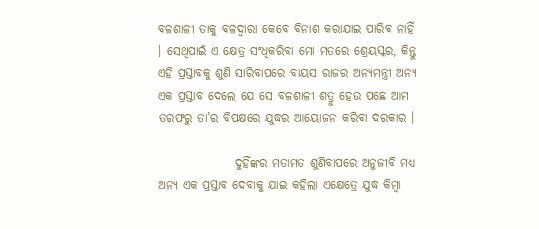ବଳଶାଳୀ ତାକୁ ବଳଦ୍ୱାରା କେବେ ବିନାଶ କରାଯାଇ ପାରିବ ନାହିଁ । ସେଥିପାଇଁ ଏ କ୍ଷେତ୍ର ସଂଧିକରିବା ମୋ ମତରେ ଶ୍ରେୟସ୍କର, କିନ୍ତୁ ଏହି ପ୍ରସ୍ତାବକୁ ଶୁଣି ସାରିବାପରେ ବାୟସ ରାଜର ଅନ୍ୟମନ୍ତ୍ରୀ ଅନ୍ୟ ଏକ ପ୍ରସ୍ତାବ ଦେଲେ ଯେ ସେ ବଳଶାଳୀ ଶତ୍ରୁ ହେଉ ପଛେ ଆମ ତରଫରୁ ତା’ର ବିପକ୍ଷରେ ଯୁଦ୍ଧର ଆୟୋଜନ କରିବା ଦରକାର ।

                ଦୁହିଁଙ୍କର ମତାମତ ଶୁଣିବାପରେ ଅନୁଜୀବି ମଧ୍ୟ ଅନ୍ୟ ଏକ ପ୍ରସ୍ତାବ ଦେବାକୁ ଯାଇ କହିଲା ଏକ୍ଷେତ୍ରେ ଯୁଦ୍ଧ କିମ୍ବା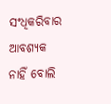ସଂଧିକରିବାର ଆବଶ୍ୟକ ନାହିଁ ବୋଲି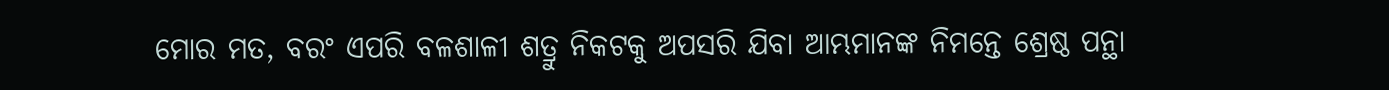ମୋର ମତ, ବରଂ ଏପରି ବଳଶାଳୀ ଶତ୍ରୁ ନିକଟକୁ ଅପସରି ଯିବା ଆମ୍ଭମାନଙ୍କ ନିମନ୍ତେ ଶ୍ରେଷ୍ଠ ପନ୍ଥା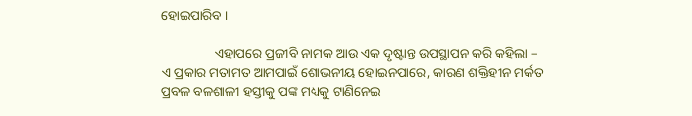ହୋଇପାରିବ ।

                ଏହାପରେ ପ୍ରଜୀବି ନାମକ ଆଉ ଏକ ଦୃଷ୍ଟାନ୍ତ ଉପସ୍ଥାପନ କରି କହିଲା – ଏ ପ୍ରକାର ମତାମତ ଆମପାଇଁ ଶୋଭନୀୟ ହୋଇନପାରେ, କାରଣ ଶକ୍ତିହୀନ ମର୍କତ ପ୍ରବଳ ବଳଶାଳୀ ହସ୍ତୀକୁ ପଙ୍କ ମଧ୍ୟକୁ ଟାଣିନେଇ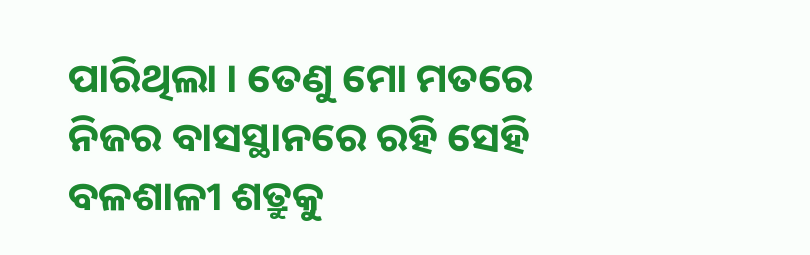ପାରିଥିଲା । ତେଣୁ ମୋ ମତରେ ନିଜର ବାସସ୍ଥାନରେ ରହି ସେହି ବଳଶାଳୀ ଶତ୍ରୁକୁ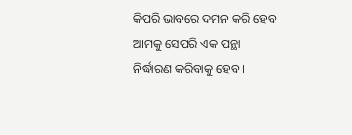କିପରି ଭାବରେ ଦମନ କରି ହେବ ଆମକୁ ସେପରି ଏକ ପନ୍ଥା ନିର୍ଦ୍ଧାରଣ କରିବାକୁ ହେବ ।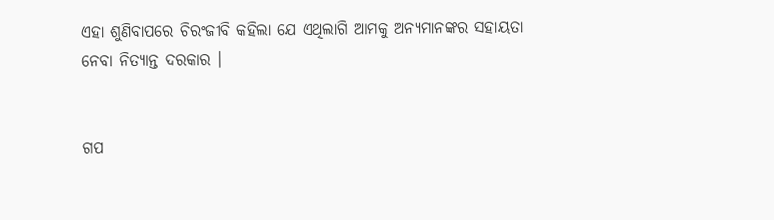ଏହା ଶୁଣିବାପରେ ଚିରଂଜୀବି କହିଲା ଯେ ଏଥିଲାଗି ଆମକୁ ଅନ୍ୟମାନଙ୍କର ସହାୟତା ନେବା ନିତ୍ୟାନ୍ତ ଦରକାର ।


ଗପ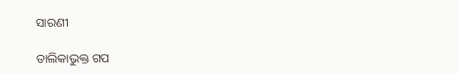ସାରଣୀ

ତାଲିକାଭୁକ୍ତ ଗପ